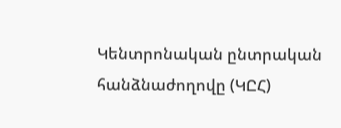Կենտրոնական ընտրական հանձնաժողովը (ԿԸՀ)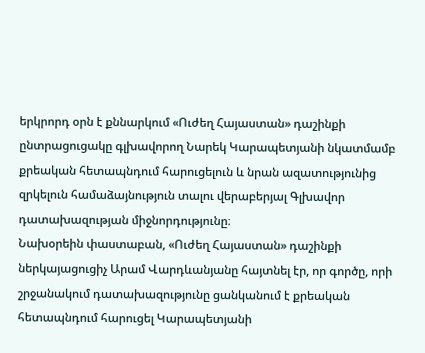երկրորդ օրն է քննարկում «Ուժեղ Հայաստան» դաշինքի ընտրացուցակը գլխավորող Նարեկ Կարապետյանի նկատմամբ քրեական հետապնդում հարուցելուն և նրան ազատությունից զրկելուն համաձայնություն տալու վերաբերյալ Գլխավոր դատախազության միջնորդությունը։
Նախօրեին փաստաբան, «Ուժեղ Հայաստան» դաշինքի ներկայացուցիչ Արամ Վարդևանյանը հայտնել էր, որ գործը, որի շրջանակում դատախազությունը ցանկանում է քրեական հետապնդում հարուցել Կարապետյանի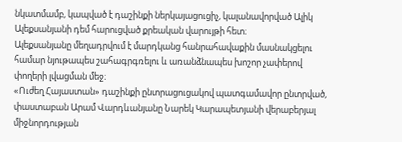նկատմամբ, կապված է դաշինքի ներկայացուցիչ, կալանավորված Ալիկ Ալեքսանյանի դեմ հարուցված քրեական վարույթի հետ։
Ալեքսանյանը մեղադրվում է մարդկանց հանրահավաքին մասնակցելու համար նյութապես շահագրգռելու և առանձնապես խոշոր չափերով փողերի լվացման մեջ։
«Ուժեղ Հայաստան» դաշինքի ընտրացուցակով պատգամավոր ընտրված, փաստաբան Արամ Վարդևանյանը Նարեկ Կարապետյանի վերաբերյալ միջնորդության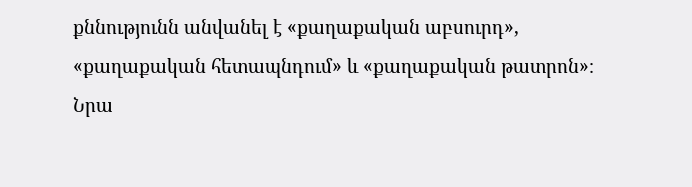քննությունն անվանել է «քաղաքական աբսուրդ», «քաղաքական հետապնդում» և «քաղաքական թատրոն»։
Նրա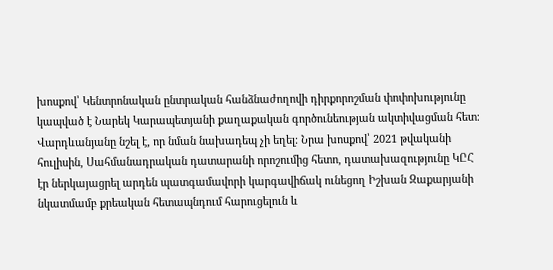խոսքով՝ Կենտրոնական ընտրական հանձնաժողովի դիրքորոշման փոփոխությունը կապված է Նարեկ Կարապետյանի քաղաքական գործունեության ակտիվացման հետ։
Վարդևանյանը նշել է, որ նման նախադեպ չի եղել։ Նրա խոսքով՝ 2021 թվականի հուլիսին, Սահմանադրական դատարանի որոշումից հետո, դատախազությունը ԿԸՀ էր ներկայացրել արդեն պատգամավորի կարգավիճակ ունեցող Իշխան Զաքարյանի նկատմամբ քրեական հետապնդում հարուցելուն և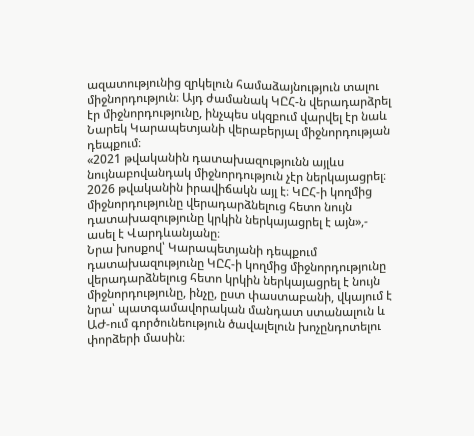ազատությունից զրկելուն համաձայնություն տալու միջնորդություն։ Այդ ժամանակ ԿԸՀ-ն վերադարձրել էր միջնորդությունը, ինչպես սկզբում վարվել էր նաև Նարեկ Կարապետյանի վերաբերյալ միջնորդության դեպքում։
«2021 թվականին դատախազությունն այլևս նույնաբովանդակ միջնորդություն չէր ներկայացրել։ 2026 թվականին իրավիճակն այլ է։ ԿԸՀ-ի կողմից միջնորդությունը վերադարձնելուց հետո նույն դատախազությունը կրկին ներկայացրել է այն»,- ասել է Վարդևանյանը։
Նրա խոսքով՝ Կարապետյանի դեպքում դատախազությունը ԿԸՀ-ի կողմից միջնորդությունը վերադարձնելուց հետո կրկին ներկայացրել է նույն միջնորդությունը, ինչը, ըստ փաստաբանի, վկայում է նրա՝ պատգամավորական մանդատ ստանալուն և ԱԺ-ում գործունեություն ծավալելուն խոչընդոտելու փորձերի մասին։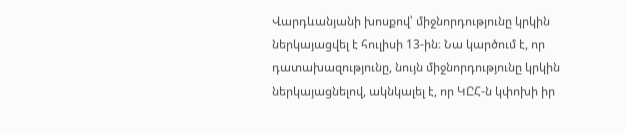Վարդևանյանի խոսքով՝ միջնորդությունը կրկին ներկայացվել է հուլիսի 13-ին։ Նա կարծում է, որ դատախազությունը, նույն միջնորդությունը կրկին ներկայացնելով, ակնկալել է, որ ԿԸՀ-ն կփոխի իր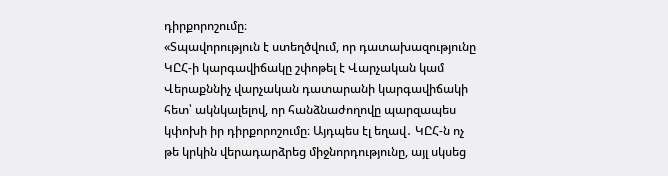դիրքորոշումը։
«Տպավորություն է ստեղծվում, որ դատախազությունը ԿԸՀ-ի կարգավիճակը շփոթել է Վարչական կամ Վերաքննիչ վարչական դատարանի կարգավիճակի հետ՝ ակնկալելով, որ հանձնաժողովը պարզապես կփոխի իր դիրքորոշումը։ Այդպես էլ եղավ․ ԿԸՀ-ն ոչ թե կրկին վերադարձրեց միջնորդությունը, այլ սկսեց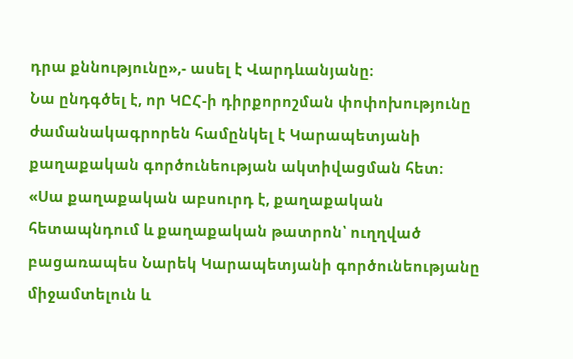դրա քննությունը»,- ասել է Վարդևանյանը։
Նա ընդգծել է, որ ԿԸՀ-ի դիրքորոշման փոփոխությունը ժամանակագրորեն համընկել է Կարապետյանի քաղաքական գործունեության ակտիվացման հետ։
«Սա քաղաքական աբսուրդ է, քաղաքական հետապնդում և քաղաքական թատրոն՝ ուղղված բացառապես Նարեկ Կարապետյանի գործունեությանը միջամտելուն և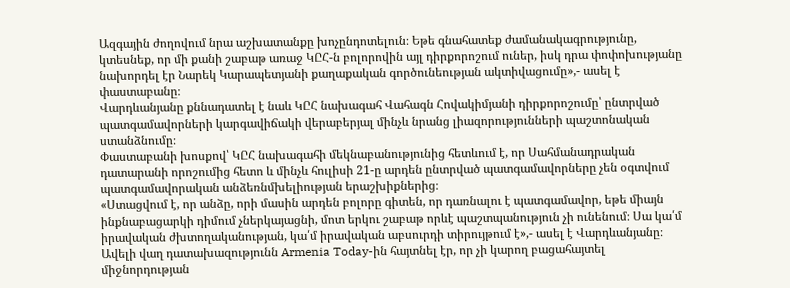Ազգային ժողովում նրա աշխատանքը խոչընդոտելուն։ Եթե գնահատեք ժամանակագրությունը, կտեսնեք, որ մի քանի շաբաթ առաջ ԿԸՀ-ն բոլորովին այլ դիրքորոշում ուներ, իսկ դրա փոփոխությանը նախորդել էր Նարեկ Կարապետյանի քաղաքական գործունեության ակտիվացումը»,- ասել է փաստաբանը։
Վարդևանյանը քննադատել է նաև ԿԸՀ նախագահ Վահագն Հովակիմյանի դիրքորոշումը՝ ընտրված պատգամավորների կարգավիճակի վերաբերյալ մինչև նրանց լիազորությունների պաշտոնական ստանձնումը։
Փաստաբանի խոսքով՝ ԿԸՀ նախագահի մեկնաբանությունից հետևում է, որ Սահմանադրական դատարանի որոշումից հետո և մինչև հուլիսի 21-ը արդեն ընտրված պատգամավորները չեն օգտվում պատգամավորական անձեռնմխելիության երաշխիքներից։
«Ստացվում է, որ անձը, որի մասին արդեն բոլորը գիտեն, որ դառնալու է պատգամավոր, եթե միայն ինքնաբացարկի դիմում չներկայացնի, մոտ երկու շաբաթ որևէ պաշտպանություն չի ունենում։ Սա կա՛մ իրավական ժխտողականության, կա՛մ իրավական աբսուրդի տիրույթում է»,- ասել է Վարդևանյանը։
Ավելի վաղ դատախազությունն Armenia Today-ին հայտնել էր, որ չի կարող բացահայտել միջնորդության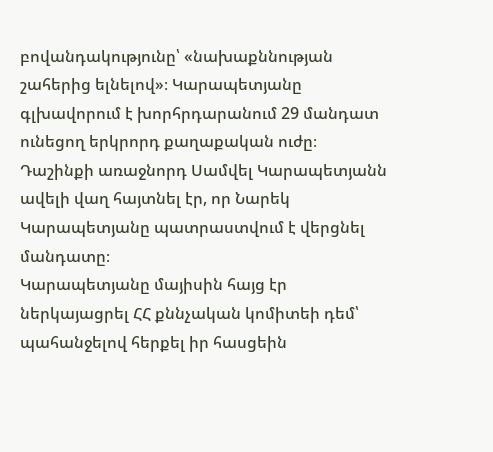բովանդակությունը՝ «նախաքննության շահերից ելնելով»։ Կարապետյանը գլխավորում է խորհրդարանում 29 մանդատ ունեցող երկրորդ քաղաքական ուժը։ Դաշինքի առաջնորդ Սամվել Կարապետյանն ավելի վաղ հայտնել էր, որ Նարեկ Կարապետյանը պատրաստվում է վերցնել մանդատը։
Կարապետյանը մայիսին հայց էր ներկայացրել ՀՀ քննչական կոմիտեի դեմ՝ պահանջելով հերքել իր հասցեին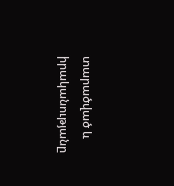տարածված և իրականությանը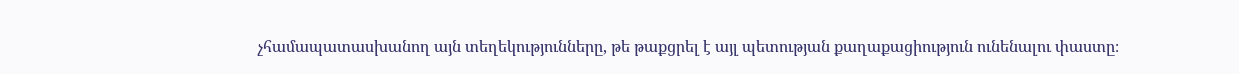չհամապատասխանող այն տեղեկությունները, թե թաքցրել է այլ պետության քաղաքացիություն ունենալու փաստը։